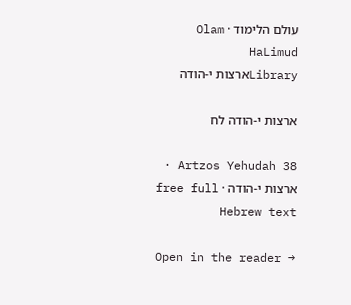עולם הלימוד · Olam HaLimud
Libraryארצות י-הודה

ארצות י-הודה לח

Artzos Yehudah 38 · ארצות י-הודה · free full Hebrew text

Open in the reader →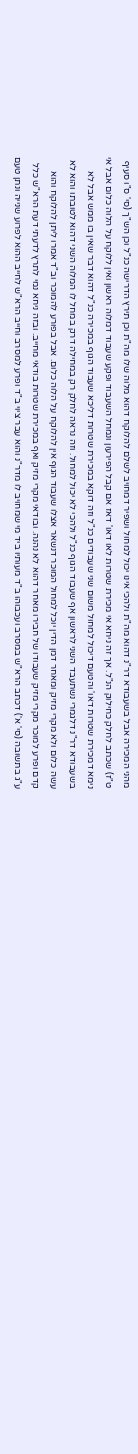מהני המכירה אבל בשעבודא דר"נ דהוא מה"ת ולהכי אינו יכול למחול ושפיר דמחויב לשלם להלוקח דהוא מלוה שלו מה"ת וכן תירץ הדרישה כנ"ל וכן הש"ך (סי' ס"ו סעיף ט"ז) שכתב לחלק כחילוק הנ"ל. אך זה ניחא אי מכירת שטרות לאו דאו' דאז אם קבל הפירעון ונמחל השעבוד ופקע שעבוד דמלוה ראשון ואין ללוקח על הלוה כלום אבל אי נימא דמכירת שטרות דאו' והטעם דיכול למחול משום שני שעבודים כנ"ל וזה דוקא במכירת שטרות דליכא שעבוד הגוף במכירה כנ"ל דהוא דבר שאין בו ממש אבל לא בשעבודא דר"נ דלגמרי נשתעבד השני לראשון אף שעבוד הגוף כנ"ל ולהכי לא יכול למחול. וזה נראה לחלק רק במחילה דרק במחל לו המלוה השני דהוא לטובתו והוא לא עשה כלום ולא מקרי מזיק ומאחר דמן הדין יוכל למחול המוכר דנשאר אצלו שעבוד הגוף אין להלוקח על הלוה כלום. אבל בפורע להמוכר וב"ד אמרו ליתן להלוקח והוא קדם ופרע למוכר מקרי מזיק שעבודו של חבירו מאחר דהוא לא נהנה. ובודאי מקרי מזיק ואף במכירת שטרות בודאי מחייב. ובזה ניחא נמי לתרץ לדעתי דעת הרא"ש כלל ע"ג בתשובה (סי' א') דכתב הרא"ש במסרב ועכבוהו ב"ד מעותיו ביד מי שמחויב לו מדר"נ והוא עבר ציוי ב"ד ופרע למסרב וחייב הרא"ש לחייב ההוא לפרוע שנייה ונתן טעם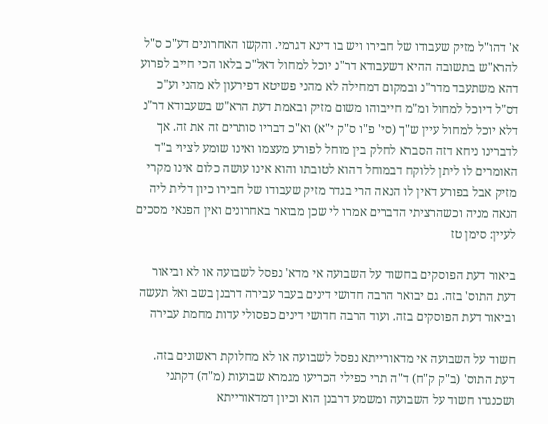א' דהו"ל מזיק שעבודו של חבירו ויש בו דינא דגרמי. והקשו האחרונים דע"כ ס"ל להרא"ש בתשובה ההיא דשעבודא דר"נ יוכל למחול דאל"כ בלאו הכי חייב לפרוע דהא משתעבד מדר"נ ובמקום דמחילה לא מהני פשיטא דפירעון לא מהני וע"כ דס"ל דיוכל למחול ומ"מ חייבוהו משום מזיק ובאמת דעת הרא"ש בשעבודא דר"נ דלא יוכל למחול עיין ש"ך (סי' פ"ו ס"ק י"א) וא"כ דבריו סותרים זה את זה. אך לדברינו ניחא דזה הסברא לחלק בין מוחל לפורע מעצמו ואינו שומע לציוי ב"ד האומרים לו ליתן ללוקח דבמוחל דהוא לטובתו והוא אינו עושה כלום אינו מקרי מזיק אבל בפורע דאין לו הנאה הרי בגדר מזיק שעבודו של חבירו כיון דלית ליה הנאה מניה וכשהרציתי הדברים אמרו לי שכן מבואר באחרונים ואין הפנאי מסכים לעיין: סימן טז

ביאור דעת הפוסקים בחשוד על השבועה אי מדא' נפסל לשבועה או לא וביאור דעת התוס' בזה. גם יבואר הרבה חדושי דינים בעבר עבירה דרבנן בשב ואל תעשה וביאור דעת הפוסקים בזה. ועוד הרבה חדושי דינים כפסולי עדות מחמת עבירה

חשוד על השבועה אי מדאורייתא נפסל לשבועה או לא מחלוקת ראשונים בזה. דעת התוס' (ב"ק ק"ח) ד"ה תרי כפילי הכריעו מגמרא שבועות (מ"ה) דקתני ושכנגדו חשוד על השבועה ומשמע דרבנן הוא וכיון דמדאורייתא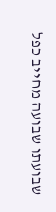שבועתו שבועה מחייב כפל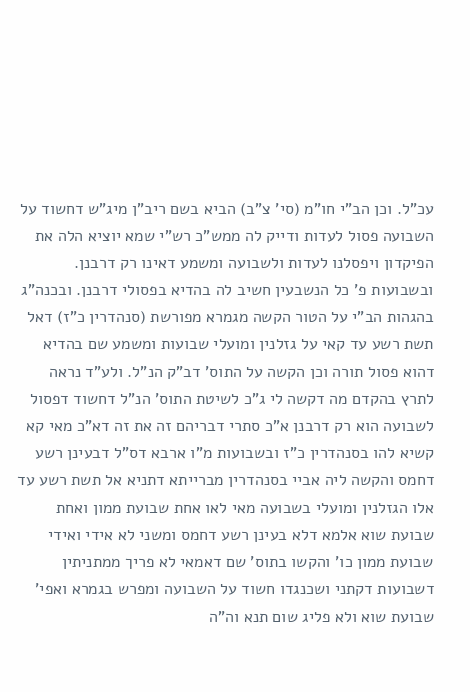עכ"ל. וכן הב"י חו"מ (סי' צ"ב) הביא בשם ריב"ן מיג"ש דחשוד על השבועה פסול לעדות ודייק לה ממש"כ רש"י שמא יוציא הלה את הפיקדון ויפסלנו לעדות ולשבועה ומשמע דאינו רק דרבנן. ובשבועות פ' כל הנשבעין חשיב לה בהדיא בפסולי דרבנן. ובכנה"ג בהגהות הב"י על הטור הקשה מגמרא מפורשת (סנהדרין כ"ז) דאל תשת רשע עד קאי על גזלנין ומועלי שבועות ומשמע שם בהדיא דהוא פסול תורה וכן הקשה על התוס' דב"ק הנ"ל. ולע"ד נראה לתרץ בהקדם מה דקשה לי ג"כ לשיטת התוס' הנ"ל דחשוד דפסול לשבועה הוא רק דרבנן א"כ סתרי דבריהם זה את זה דא"כ מאי קא קשיא להו בסנהדרין כ"ז ובשבועות מ"ו ארבא דס"ל דבעינן רשע דחמס והקשה ליה אביי בסנהדרין מברייתא דתניא אל תשת רשע עד אלו הגזלנין ומועלי בשבועה מאי לאו אחת שבועת ממון ואחת שבועת שוא אלמא דלא בעינן רשע דחמס ומשני לא אידי ואידי שבועת ממון כו' והקשו בתוס' שם דאמאי לא פריך ממתניתין דשבועות דקתני ושכנגדו חשוד על השבועה ומפרש בגמרא ואפי' שבועת שוא ולא פליג שום תנא וה"ה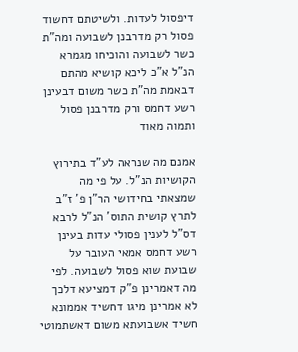דיפסול לעדות. ולשיטתם דחשוד פסול רק מדרבנן לשבועה ומה"ת כשר לשבועה והוכיחו מגמרא הנ"ל א"כ ליכא קושיא מהתם דבאמת מה"ת כשר משום דבעינן רשע דחמס ורק מדרבנן פסול ותמוה מאוד

אמנם מה שנראה לע"ד בתירוץ הקושיות הנ"ל. על פי מה שמצאתי בחידושי הר"ן פ' ז"ב לתרץ קושית התוס' הנ"ל לרבא דס"ל לענין פסולי עדות בעינן רשע דחמס אמאי העובר על שבועת שוא פסול לשבועה. לפי מה דאמרינן פ"ק דמציעא דלכך לא אמרינן מיגו דחשיד אממונא חשיד אשבועתא משום דאשתמוטי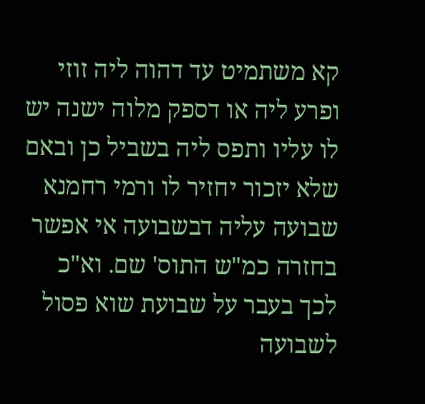קא משתמיט עד דהוה ליה זוזי ופרע ליה או דספק מלוה ישנה יש לו עליו ותפס ליה בשביל כן ובאם שלא יזכור יחזיר לו ורמי רחמנא שבועה עליה דבשבועה אי אפשר בחזרה כמ"ש התוס' שם. וא"כ לכך בעבר על שבועת שוא פסול לשבועה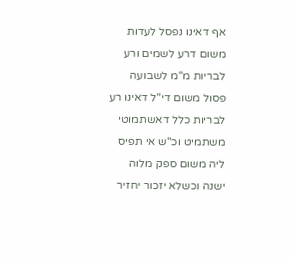אף דאינו נפסל לעדות משום דרע לשמים ורע לבריות מ"מ לשבועה פסול משום די"ל דאינו רע לבריות כלל דאשתמוטי משתמיט וכ"ש אי תפיס ליה משום ספק מלוה ישנה וכשלא יזכור יחזיר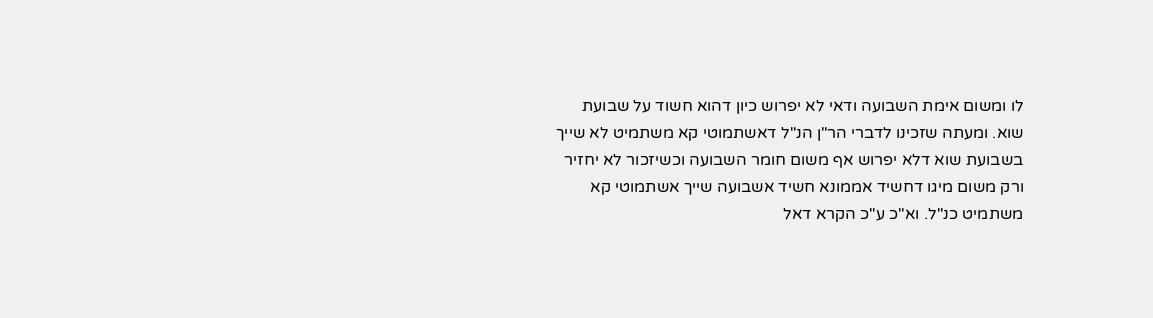לו ומשום אימת השבועה ודאי לא יפרוש כיון דהוא חשוד על שבועת שוא. ומעתה שזכינו לדברי הר"ן הנ"ל דאשתמוטי קא משתמיט לא שייך בשבועת שוא דלא יפרוש אף משום חומר השבועה וכשיזכור לא יחזיר ורק משום מיגו דחשיד אממונא חשיד אשבועה שייך אשתמוטי קא משתמיט כנ"ל. וא"כ ע"כ הקרא דאל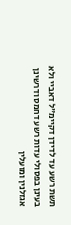תשת רשע עד לדידן דקיימ"ל דאביי ולא בעינן בפסולי עדות רשע דחמס ודרשינן אגזלנין ומועלין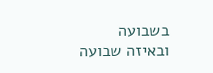בשבועה ובאיזה שבועה